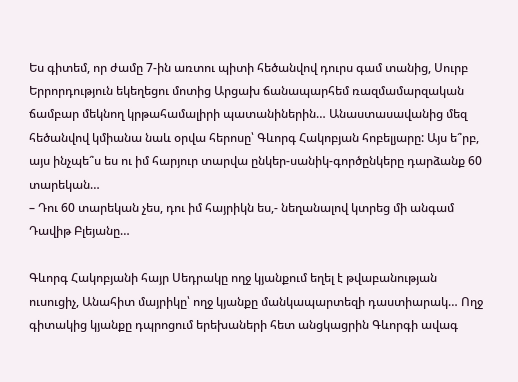Ես գիտեմ, որ ժամը 7-ին առտու պիտի հեծանվով դուրս գամ տանից, Սուրբ Երրորդություն եկեղեցու մոտից Արցախ ճանապարհեմ ռազմամարզական ճամբար մեկնող կրթահամալիրի պատանիներին… Անաստասավանից մեզ հեծանվով կմիանա նաև օրվա հերոսը՝ Գևորգ Հակոբյան հոբելյարը: Այս ե՞րբ, այս ինչպե՞ս ես ու իմ հարյուր տարվա ընկեր-սանիկ-գործընկերը դարձանք 60 տարեկան…
– Դու 60 տարեկան չես, դու իմ հայրիկն ես,- նեղանալով կտրեց մի անգամ Դավիթ Բլեյանը…

Գևորգ Հակոբյանի հայր Սեդրակը ողջ կյանքում եղել է թվաբանության ուսուցիչ, Անահիտ մայրիկը՝ ողջ կյանքը մանկապարտեզի դաստիարակ… Ողջ գիտակից կյանքը դպրոցում երեխաների հետ անցկացրին Գևորգի ավագ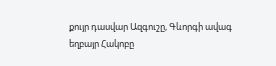քույր դասվար Ազգուշը, Գևորգի ավագ եղբայր Հակոբը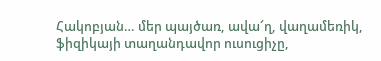Հակոբյան… մեր պայծառ, ավա՜ղ, վաղամեռիկ, ֆիզիկայի տաղանդավոր ուսուցիչը,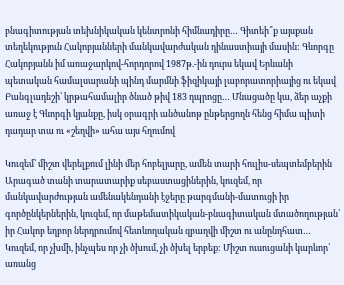բնագիտության տեխնիկական կենտրոնի հիմնադիրը… Գիտեի՞ք այսքան տեղեկություն Հակոբյանների մանկավարժական դինաստիայի մասին: Գևորգը Հակոբյանն իմ առաջարկով-հորդորով 1987թ.-ին դուրս եկավ Երևանի պետական համալսարանի պինդ մարմնի ֆիզիկայի լաբորատորիայից ու եկավ Բանգլադեշի՝ կրթահամալիր ծնած թիվ 183 դպրոցը… Մնացածը կա, ձեր աչքի առաջ է Գևորգի կյանքը, իսկ օրագրի անծանոթ ընթերցողն հենց հիմա պիտի դադար տա ու «շեղվի» ահա այս հղումով

Կուզեմ՝ միշտ վերելքում լինի մեր հոբելյարը, ամեն տարի հուլիս-սեպտեմբերին Արագած տանի տարատարիք սեբաստացիներին, կուզեմ, որ մանկավարժության ամենակենդանի էջերը թարգմանի-մատուցի իր գործընկերներին, կուզեմ, որ մաթեմատիկական-բնագիտական մտածողության՝ իր Հակոբ եղբոր ներդրումով հետևողական զբաղվի միշտ ու անընդհատ… Կուզեմ, որ չխմի, ինչպես որ չի ծխում, չի ծխել երբեք: Միշտ ուսուցանի կարևոր՝ առանց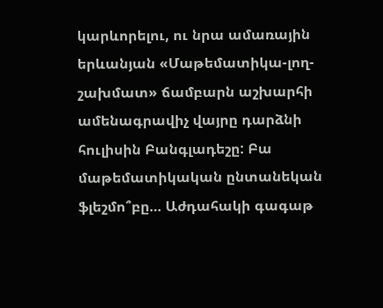կարևորելու, ու նրա ամառային երևանյան «Մաթեմատիկա-լող-շախմատ» ճամբարն աշխարհի ամենագրավիչ վայրը դարձնի հուլիսին Բանգլադեշը: Բա մաթեմատիկական ընտանեկան ֆլեշմո՞բը… Աժդահակի գագաթ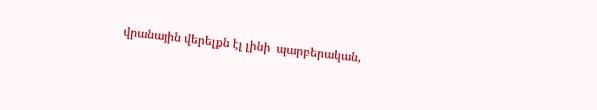վրանային վերելքն էլ լինի  պարբերական,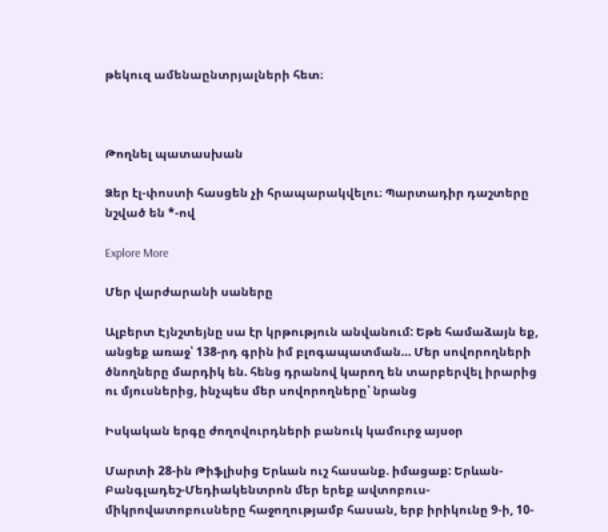թեկուզ ամենաընտրյալների հետ։



Թողնել պատասխան

Ձեր էլ-փոստի հասցեն չի հրապարակվելու։ Պարտադիր դաշտերը նշված են *-ով

Explore More

Մեր վարժարանի սաները

Ալբերտ Էյնշտեյնը սա էր կրթություն անվանում: Եթե համաձայն եք, անցեք առաջ՝ 138-րդ գրին իմ բլոգապատման… Մեր սովորողների ծնողները մարդիկ են. հենց դրանով կարող են տարբերվել իրարից ու մյուսներից, ինչպես մեր սովորողները՝ նրանց

Իսկական երգը ժողովուրդների բանուկ կամուրջ այսօր

Մարտի 28-ին Թիֆլիսից Երևան ուշ հասանք. իմացաք: Երևան-Բանգլադեշ-Մեդիակենտրոն մեր երեք ավտոբուս-միկրովատոբուսները հաջողությամբ հասան, երբ իրիկունը 9-ի, 10-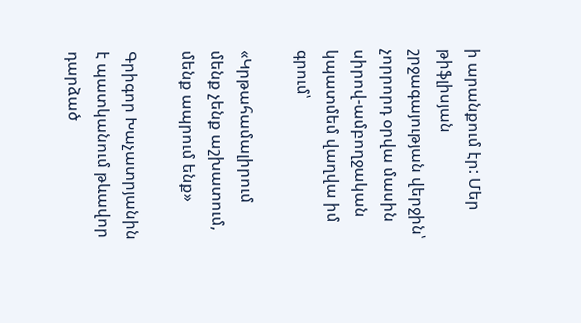ի արանքում էր: Մեր թիֆլիսյան շրջագայության վերջին՝ չորրորդ օրվա մասին սիրով-ամբողջական կպատմեմ վաղվա իմ գրում՝

«Կրթահամալիրում մենք չենք աշխատում, մենք ապրում ենք»

Գրիգոր Խաչատրյանին է պատկանում թևավոր դարձած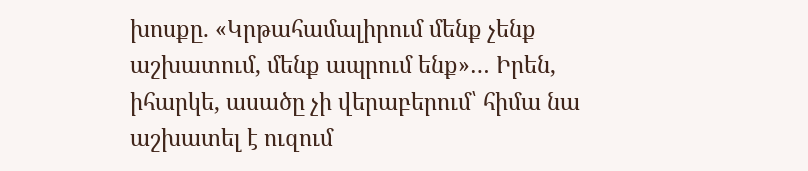խոսքը. «Կրթահամալիրում մենք չենք աշխատում, մենք ապրում ենք»… Իրեն, իհարկե, ասածը չի վերաբերում՝ հիմա նա աշխատել է ուզում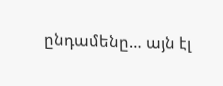ընդամենը… այն էլ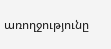առողջությունը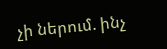չի ներում. ինչ